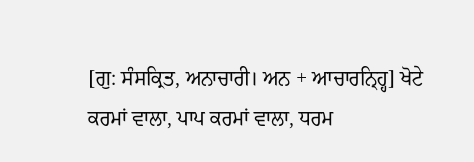[ਗੁ: ਸੰਸਕ੍ਰਿਤ, ਅਨਾਚਾਰੀ। ਅਨ + ਆਚਾਰਨ੍ਹ੍ਹਿ] ਖੋਟੇ ਕਰਮਾਂ ਵਾਲਾ, ਪਾਪ ਕਰਮਾਂ ਵਾਲਾ, ਧਰਮ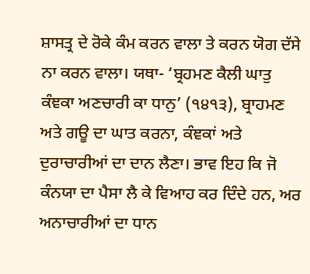ਸ਼ਾਸਤ੍ਰ ਦੇ ਰੋਕੇ ਕੰਮ ਕਰਨ ਵਾਲਾ ਤੇ ਕਰਨ ਯੋਗ ਦੱਸੇ ਨਾ ਕਰਨ ਵਾਲਾ। ਯਥਾ- ‘ਬ੍ਰਹਮਣ ਕੈਲੀ ਘਾਤੁ ਕੰਞਕਾ ਅਣਚਾਰੀ ਕਾ ਧਾਨੁ’ (੧੪੧੩), ਬ੍ਰਾਹਮਣ ਅਤੇ ਗਊ ਦਾ ਘਾਤ ਕਰਨਾ, ਕੰਞਕਾਂ ਅਤੇ ਦੁਰਾਚਾਰੀਆਂ ਦਾ ਦਾਨ ਲੈਣਾ। ਭਾਵ ਇਹ ਕਿ ਜੋ ਕੰਨਯਾ ਦਾ ਪੈਸਾ ਲੈ ਕੇ ਵਿਆਹ ਕਰ ਦਿੰਦੇ ਹਨ, ਅਰ ਅਨਾਚਾਰੀਆਂ ਦਾ ਧਾਨ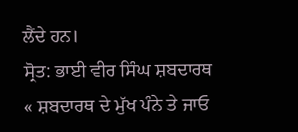ਲੈਂਦੇ ਹਨ।
ਸ੍ਰੋਤ: ਭਾਈ ਵੀਰ ਸਿੰਘ ਸ਼ਬਦਾਰਥ
« ਸ਼ਬਦਾਰਥ ਦੇ ਮੁੱਖ ਪੰਨੇ ਤੇ ਜਾਓ